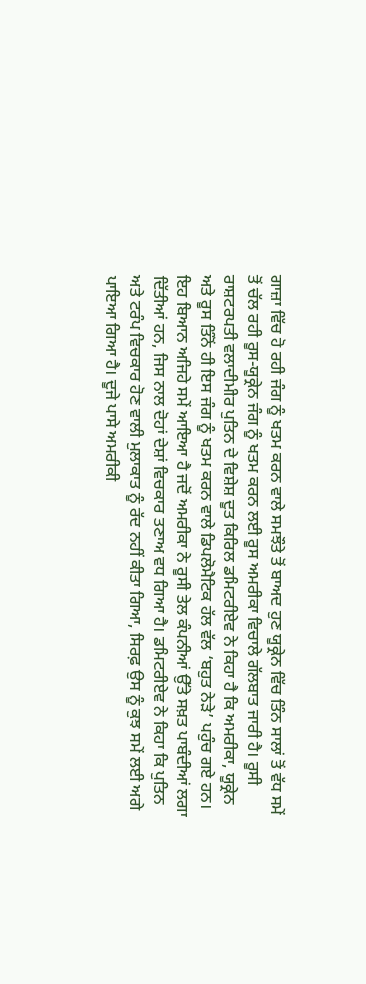ਗਾਜ਼ਾ ਵਿੱਚ ਹੋ ਰਹੀ ਜੰਗ ਨੂੰ ਖਤਮ ਕਰਨ ਵਾਲੇ ਸਮਝੌਤੇ ਤੋਂ ਬਾਅਦ ਹੁਣ ਯੂਕ੍ਰੇਨ ਵਿੱਚ ਤਿੰਨ ਸਾਲਾਂ ਤੋਂ ਵੱਧ ਸਮੇਂ ਤੋਂ ਚੱਲ ਰਹੀ ਰੂਸ-ਯੂਕ੍ਰੇਨ ਜੰਗ ਨੂੰ ਖਤਮ ਕਰਨ ਲਈ ਰੂਸ ਅਮਰੀਕਾ ਵਿਚਾਲੇ ਗੱਲਬਾਤ ਜਾਰੀ ਹੈ। ਰੂਸੀ ਰਾਸ਼ਟਰਪਤੀ ਵਲਾਦੀਮੀਰ ਪੁਤਿਨ ਦੇ ਵਿਸ਼ੇਸ਼ ਦੂਤ ਕਿਰਿਲ ਡਮਿਟਰੀਏਵ ਨੇ ਕਿਹਾ ਹੈ ਕਿ ਅਮਰੀਕਾ, ਯੂਕ੍ਰੇਨ ਅਤੇ ਰੂਸ ਤਿੰਨੋਂ ਹੀ ਇਸ ਜੰਗ ਨੂੰ ਖਤਮ ਕਰਨ ਵਾਲੇ ਡਿਪਲੋਮੈਟਿਕ ਹੱਲ ਵੱਲ ‘ਬਹੁਤ ਨੇੜੇ’ ਪਹੁੰਚ ਗਏ ਹਨ। ਇਹ ਬਿਆਨ ਅਜਿਹੇ ਸਮੇਂ ਆਇਆ ਹੈ ਜਦੋਂ ਅਮਰੀਕਾ ਨੇ ਰੂਸੀ ਤੇਲ ਕੰਪਨੀਆਂ ਉੱਤੇ ਸਖ਼ਤ ਪਾਬੰਦੀਆਂ ਲਗਾ ਦਿੱਤੀਆਂ ਹਨ, ਜਿਸ ਨਾਲ ਦੋਹਾਂ ਦੇਸ਼ਾਂ ਵਿਚਕਾਰ ਤਣਾਅ ਵਧ ਗਿਆ ਹੈ। ਡਮਿਟਰੀਏਵ ਨੇ ਕਿਹਾ ਕਿ ਪੁਤਿਨ ਅਤੇ ਟਰੰਪ ਵਿਚਕਾਰ ਹੋਣ ਵਾਲੀ ਮੁਲਾਕਾਤ ਨੂੰ ਰੱਦ ਨਹੀਂ ਕੀਤਾ ਗਿਆ, ਸਿਰਫ਼ ਉਸ ਨੂੰ ਕੁਝ ਸਮੇਂ ਲਈ ਅਗੇ ਪਾਇਆ ਗਿਆ ਹੈ। ਦੂਜੇ ਪਾਸੇ ਅਮਰੀਕੀ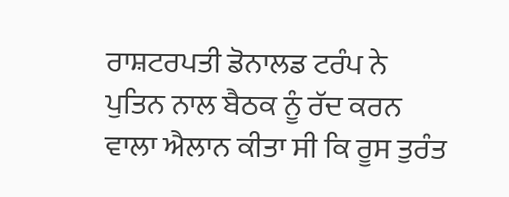ਰਾਸ਼ਟਰਪਤੀ ਡੋਨਾਲਡ ਟਰੰਪ ਨੇ ਪੁਤਿਨ ਨਾਲ ਬੈਠਕ ਨੂੰ ਰੱਦ ਕਰਨ ਵਾਲਾ ਐਲਾਨ ਕੀਤਾ ਸੀ ਕਿ ਰੂਸ ਤੁਰੰਤ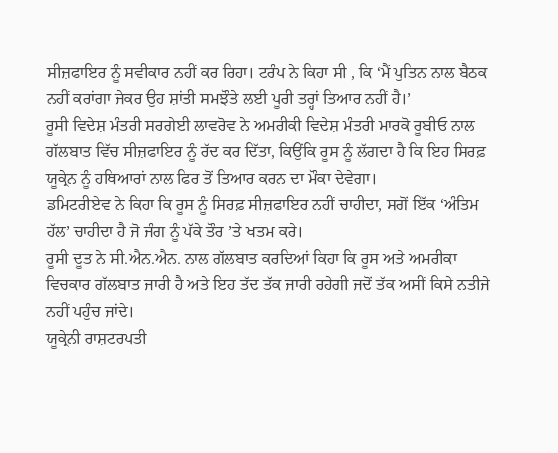ਸੀਜ਼ਫਾਇਰ ਨੂੰ ਸਵੀਕਾਰ ਨਹੀਂ ਕਰ ਰਿਹਾ। ਟਰੰਪ ਨੇ ਕਿਹਾ ਸੀ , ਕਿ ‘ਮੈਂ ਪੁਤਿਨ ਨਾਲ ਬੈਠਕ ਨਹੀਂ ਕਰਾਂਗਾ ਜੇਕਰ ਉਹ ਸ਼ਾਂਤੀ ਸਮਝੌਤੇ ਲਈ ਪੂਰੀ ਤਰ੍ਹਾਂ ਤਿਆਰ ਨਹੀਂ ਹੈ।’
ਰੂਸੀ ਵਿਦੇਸ਼ ਮੰਤਰੀ ਸਰਗੇਈ ਲਾਵਰੋਵ ਨੇ ਅਮਰੀਕੀ ਵਿਦੇਸ਼ ਮੰਤਰੀ ਮਾਰਕੋ ਰੂਬੀਓ ਨਾਲ ਗੱਲਬਾਤ ਵਿੱਚ ਸੀਜ਼ਫਾਇਰ ਨੂੰ ਰੱਦ ਕਰ ਦਿੱਤਾ, ਕਿਉਂਕਿ ਰੂਸ ਨੂੰ ਲੱਗਦਾ ਹੈ ਕਿ ਇਹ ਸਿਰਫ਼ ਯੂਕ੍ਰੇਨ ਨੂੰ ਹਥਿਆਰਾਂ ਨਾਲ ਫਿਰ ਤੋਂ ਤਿਆਰ ਕਰਨ ਦਾ ਮੌਕਾ ਦੇਵੇਗਾ।
ਡਮਿਟਰੀਏਵ ਨੇ ਕਿਹਾ ਕਿ ਰੂਸ ਨੂੰ ਸਿਰਫ਼ ਸੀਜ਼ਫਾਇਰ ਨਹੀਂ ਚਾਹੀਦਾ, ਸਗੋਂ ਇੱਕ ‘ਅੰਤਿਮ ਹੱਲ’ ਚਾਹੀਦਾ ਹੈ ਜੋ ਜੰਗ ਨੂੰ ਪੱਕੇ ਤੌਰ ’ਤੇ ਖਤਮ ਕਰੇ।
ਰੂਸੀ ਦੂਤ ਨੇ ਸੀ.ਐਨ.ਐਨ. ਨਾਲ ਗੱਲਬਾਤ ਕਰਦਿਆਂ ਕਿਹਾ ਕਿ ਰੂਸ ਅਤੇ ਅਮਰੀਕਾ ਵਿਚਕਾਰ ਗੱਲਬਾਤ ਜਾਰੀ ਹੈ ਅਤੇ ਇਹ ਤੱਦ ਤੱਕ ਜਾਰੀ ਰਹੇਗੀ ਜਦੋਂ ਤੱਕ ਅਸੀਂ ਕਿਸੇ ਨਤੀਜੇ ਨਹੀਂ ਪਹੁੰਚ ਜਾਂਦੇ।
ਯੂਕ੍ਰੇਨੀ ਰਾਸ਼ਟਰਪਤੀ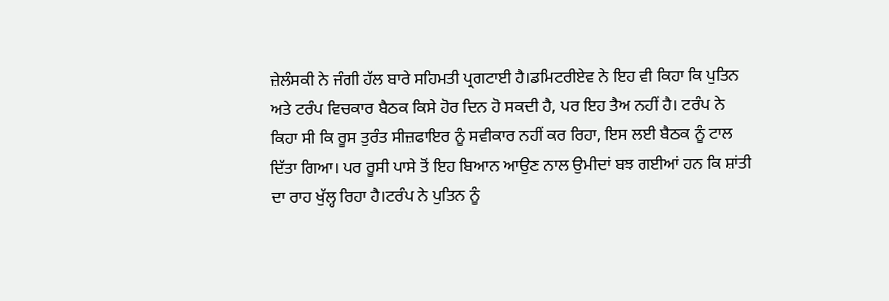ਜ਼ੇਲੰਸਕੀ ਨੇ ਜੰਗੀ ਹੱਲ ਬਾਰੇ ਸਹਿਮਤੀ ਪ੍ਰਗਟਾਈ ਹੈ।ਡਮਿਟਰੀਏਵ ਨੇ ਇਹ ਵੀ ਕਿਹਾ ਕਿ ਪੁਤਿਨ ਅਤੇ ਟਰੰਪ ਵਿਚਕਾਰ ਬੈਠਕ ਕਿਸੇ ਹੋਰ ਦਿਨ ਹੋ ਸਕਦੀ ਹੈ, ਪਰ ਇਹ ਤੈਅ ਨਹੀਂ ਹੈ। ਟਰੰਪ ਨੇ ਕਿਹਾ ਸੀ ਕਿ ਰੂਸ ਤੁਰੰਤ ਸੀਜ਼ਫਾਇਰ ਨੂੰ ਸਵੀਕਾਰ ਨਹੀਂ ਕਰ ਰਿਹਾ, ਇਸ ਲਈ ਬੈਠਕ ਨੂੰ ਟਾਲ ਦਿੱਤਾ ਗਿਆ। ਪਰ ਰੂਸੀ ਪਾਸੇ ਤੋਂ ਇਹ ਬਿਆਨ ਆਉਣ ਨਾਲ ਉਮੀਦਾਂ ਬਝ ਗਈਆਂ ਹਨ ਕਿ ਸ਼ਾਂਤੀ ਦਾ ਰਾਹ ਖੁੱਲ੍ਹ ਰਿਹਾ ਹੈ।ਟਰੰਪ ਨੇ ਪੁਤਿਨ ਨੂੰ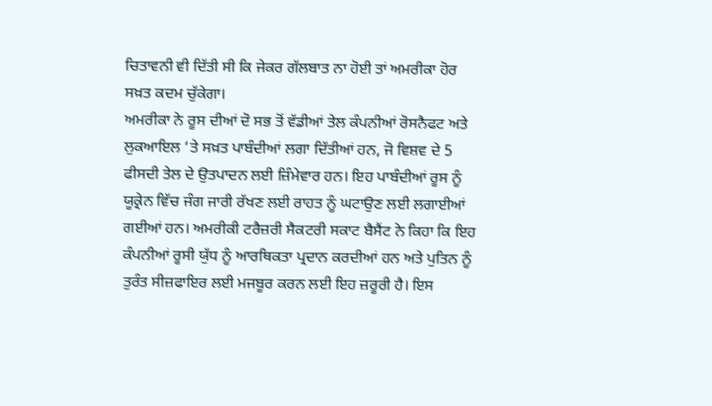ਚਿਤਾਵਨੀ ਵੀ ਦਿੱਤੀ ਸੀ ਕਿ ਜੇਕਰ ਗੱਲਬਾਤ ਨਾ ਹੋਈ ਤਾਂ ਅਮਰੀਕਾ ਹੋਰ ਸਖ਼ਤ ਕਦਮ ਚੁੱਕੇਗਾ।
ਅਮਰੀਕਾ ਨੇ ਰੂਸ ਦੀਆਂ ਦੋ ਸਭ ਤੋਂ ਵੱਡੀਆਂ ਤੇਲ ਕੰਪਨੀਆਂ ਰੋਸਨੈਫਟ ਅਤੇ ਲੁਕਆਇਲ ’ਤੇ ਸਖ਼ਤ ਪਾਬੰਦੀਆਂ ਲਗਾ ਦਿੱਤੀਆਂ ਹਨ, ਜੋ ਵਿਸ਼ਵ ਦੇ 5 ਫੀਸਦੀ ਤੇਲ ਦੇ ਉਤਪਾਦਨ ਲਈ ਜ਼ਿੰਮੇਵਾਰ ਹਨ। ਇਹ ਪਾਬੰਦੀਆਂ ਰੂਸ ਨੂੰ ਯੂਕ੍ਰੇਨ ਵਿੱਚ ਜੰਗ ਜਾਰੀ ਰੱਖਣ ਲਈ ਰਾਹਤ ਨੂੰ ਘਟਾਉਣ ਲਈ ਲਗਾਈਆਂ ਗਈਆਂ ਹਨ। ਅਮਰੀਕੀ ਟਰੈਜ਼ਰੀ ਸੈਕਟਰੀ ਸਕਾਟ ਬੈਸੈਂਟ ਨੇ ਕਿਹਾ ਕਿ ਇਹ ਕੰਪਨੀਆਂ ਰੂਸੀ ਯੁੱਧ ਨੂੰ ਆਰਥਿਕਤਾ ਪ੍ਰਦਾਨ ਕਰਦੀਆਂ ਹਨ ਅਤੇ ਪੁਤਿਨ ਨੂੰ ਤੁਰੰਤ ਸੀਜ਼ਫਾਇਰ ਲਈ ਮਜਬੂਰ ਕਰਨ ਲਈ ਇਹ ਜ਼ਰੂਰੀ ਹੈ। ਇਸ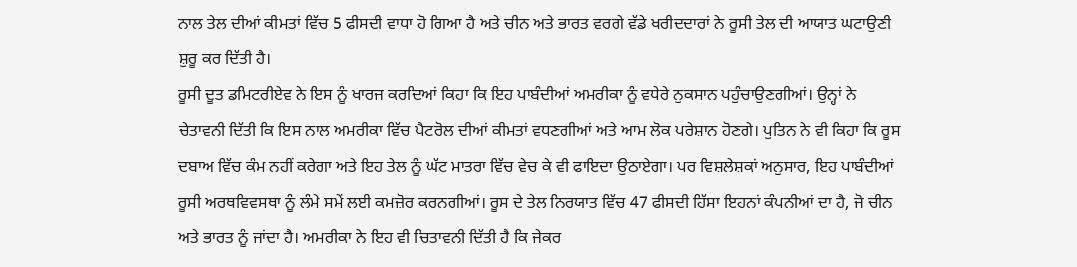ਨਾਲ ਤੇਲ ਦੀਆਂ ਕੀਮਤਾਂ ਵਿੱਚ 5 ਫੀਸਦੀ ਵਾਧਾ ਹੋ ਗਿਆ ਹੈ ਅਤੇ ਚੀਨ ਅਤੇ ਭਾਰਤ ਵਰਗੇ ਵੱਡੇ ਖਰੀਦਦਾਰਾਂ ਨੇ ਰੂਸੀ ਤੇਲ ਦੀ ਆਯਾਤ ਘਟਾਉਣੀ ਸ਼ੁਰੂ ਕਰ ਦਿੱਤੀ ਹੈ।
ਰੂਸੀ ਦੂਤ ਡਮਿਟਰੀਏਵ ਨੇ ਇਸ ਨੂੰ ਖਾਰਜ ਕਰਦਿਆਂ ਕਿਹਾ ਕਿ ਇਹ ਪਾਬੰਦੀਆਂ ਅਮਰੀਕਾ ਨੂੰ ਵਧੇਰੇ ਨੁਕਸਾਨ ਪਹੁੰਚਾਉਣਗੀਆਂ। ਉਨ੍ਹਾਂ ਨੇ ਚੇਤਾਵਨੀ ਦਿੱਤੀ ਕਿ ਇਸ ਨਾਲ ਅਮਰੀਕਾ ਵਿੱਚ ਪੈਟਰੋਲ ਦੀਆਂ ਕੀਮਤਾਂ ਵਧਣਗੀਆਂ ਅਤੇ ਆਮ ਲੋਕ ਪਰੇਸ਼ਾਨ ਹੋਣਗੇ। ਪੁਤਿਨ ਨੇ ਵੀ ਕਿਹਾ ਕਿ ਰੂਸ ਦਬਾਅ ਵਿੱਚ ਕੰਮ ਨਹੀਂ ਕਰੇਗਾ ਅਤੇ ਇਹ ਤੇਲ ਨੂੰ ਘੱਟ ਮਾਤਰਾ ਵਿੱਚ ਵੇਚ ਕੇ ਵੀ ਫਾਇਦਾ ਉਠਾਏਗਾ। ਪਰ ਵਿਸ਼ਲੇਸ਼ਕਾਂ ਅਨੁਸਾਰ, ਇਹ ਪਾਬੰਦੀਆਂ ਰੂਸੀ ਅਰਥਵਿਵਸਥਾ ਨੂੰ ਲੰਮੇ ਸਮੇਂ ਲਈ ਕਮਜ਼ੋਰ ਕਰਨਗੀਆਂ। ਰੂਸ ਦੇ ਤੇਲ ਨਿਰਯਾਤ ਵਿੱਚ 47 ਫੀਸਦੀ ਹਿੱਸਾ ਇਹਨਾਂ ਕੰਪਨੀਆਂ ਦਾ ਹੈ, ਜੋ ਚੀਨ ਅਤੇ ਭਾਰਤ ਨੂੰ ਜਾਂਦਾ ਹੈ। ਅਮਰੀਕਾ ਨੇ ਇਹ ਵੀ ਚਿਤਾਵਨੀ ਦਿੱਤੀ ਹੈ ਕਿ ਜੇਕਰ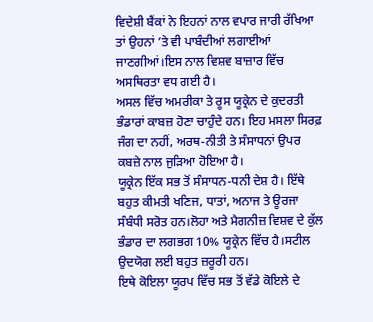ਵਿਦੇਸ਼ੀ ਬੈਂਕਾਂ ਨੇ ਇਹਨਾਂ ਨਾਲ ਵਪਾਰ ਜਾਰੀ ਰੱਖਿਆ ਤਾਂ ਉਹਨਾਂ ’ਤੇ ਵੀ ਪਾਬੰਦੀਆਂ ਲਗਾਈਆਂ ਜਾਣਗੀਆਂ।ਇਸ ਨਾਲ ਵਿਸ਼ਵ ਬਾਜ਼ਾਰ ਵਿੱਚ ਅਸਥਿਰਤਾ ਵਧ ਗਈ ਹੈ।
ਅਸਲ ਵਿੱਚ ਅਮਰੀਕਾ ਤੇ ਰੂਸ ਯੂਕ੍ਰੇਨ ਦੇ ਕੁਦਰਤੀ ਭੰਡਾਰਾਂ ਕਾਬਜ਼ ਹੋਣਾ ਚਾਹੁੰਦੇ ਹਨ। ਇਹ ਮਸਲਾ ਸਿਰਫ਼ ਜੰਗ ਦਾ ਨਹੀਂ, ਅਰਥ-ਨੀਤੀ ਤੇ ਸੰਸਾਧਨਾਂ ਉਪਰ ਕਬਜ਼ੇ ਨਾਲ ਜੁੜਿਆ ਹੋਇਆ ਹੈ।
ਯੂਕ੍ਰੇਨ ਇੱਕ ਸਭ ਤੋਂ ਸੰਸਾਧਨ-ਧਨੀ ਦੇਸ਼ ਹੈ। ਇੱਥੇ ਬਹੁਤ ਕੀਮਤੀ ਖਣਿਜ, ਧਾਤਾਂ, ਅਨਾਜ ਤੇ ਊਰਜਾ ਸੰਬੰਧੀ ਸਰੋਤ ਹਨ।ਲੋਹਾ ਅਤੇ ਮੈਗਨੀਜ਼ ਵਿਸ਼ਵ ਦੇ ਕੁੱਲ ਭੰਡਾਰ ਦਾ ਲਗਭਗ 10% ਯੂਕ੍ਰੇਨ ਵਿੱਚ ਹੈ।ਸਟੀਲ ਉਦਯੋਗ ਲਈ ਬਹੁਤ ਜ਼ਰੂਰੀ ਹਨ।
ਇਥੇ ਕੋਇਲਾ ਯੂਰਪ ਵਿੱਚ ਸਭ ਤੋਂ ਵੱਡੇ ਕੋਇਲੇ ਦੇ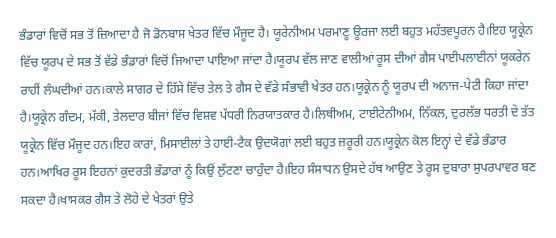ਭੰਡਾਰਾਂ ਵਿਚੋਂ ਸਭ ਤੋਂ ਜ਼ਿਆਦਾ ਹੈ ਜੋ ਡੋਨਬਾਸ ਖੇਤਰ ਵਿੱਚ ਮੌਜੂਦ ਹੈ। ਯੂਰੇਨੀਅਮ ਪਰਮਾਣੂ ਊਰਜਾ ਲਈ ਬਹੁਤ ਮਹੱਤਵਪੂਰਨ ਹੈ।ਇਹ ਯੂਕ੍ਰੇਨ ਵਿੱਚ ਯੂਰਪ ਦੇ ਸਭ ਤੋਂ ਵੱਡੇ ਭੰਡਾਰਾਂ ਵਿਚੋਂ ਜਿਆਦਾ ਪਾਇਆ ਜਾਂਦਾ ਹੈ।ਯੂਰਪ ਵੱਲ ਜਾਣ ਵਾਲੀਆਂ ਰੂਸ ਦੀਆਂ ਗੈਸ ਪਾਈਪਲਾਈਨਾਂ ਯੂਕਰੇਨ ਰਾਹੀਂ ਲੰਘਦੀਆਂ ਹਨ।ਕਾਲੇ ਸਾਗਰ ਦੇ ਹਿੱਸੇ ਵਿੱਚ ਤੇਲ ਤੇ ਗੈਸ ਦੇ ਵੱਡੇ ਸੰਭਾਵੀ ਖੇਤਰ ਹਨ।ਯੂਕ੍ਰੇਨ ਨੂੰ ਯੂਰਪ ਦੀ ਅਨਾਜ-ਪੇਟੀ ਕਿਹਾ ਜਾਂਦਾ ਹੈ।ਯੂਕ੍ਰੇਨ ਗੰਦਮ, ਮੱਕੀ, ਤੇਲਦਾਰ ਬੀਜਾਂ ਵਿੱਚ ਵਿਸ਼ਵ ਪੱਧਰੀ ਨਿਰਯਾਤਕਾਰ ਹੈ।ਲਿਥੀਅਮ, ਟਾਈਟੇਨੀਅਮ, ਨਿੱਕਲ, ਦੁਰਲੱਭ ਧਰਤੀ ਦੇ ਤੱਤ ਯੂਕ੍ਰੇਨ ਵਿੱਚ ਮੌਜੂਦ ਹਨ।ਇਹ ਕਾਰਾਂ, ਮਿਸਾਈਲਾਂ ਤੇ ਹਾਈ-ਟੈਕ ਉਦਯੋਗਾਂ ਲਈ ਬਹੁਤ ਜ਼ਰੂਰੀ ਹਨ।ਯੂਕ੍ਰੇਨ ਕੋਲ ਇਨ੍ਹਾਂ ਦੇ ਵੱਡੇ ਭੰਡਾਰ ਹਨ।ਆਖਿਰ ਰੂਸ ਇਹਨਾਂ ਕੁਦਰਤੀ ਭੰਡਾਰਾਂ ਨੂੰ ਕਿਉਂ ਲੁੱਟਣਾ ਚਾਹੁੰਦਾ ਹੈ।ਇਹ ਸੰਸਾਧਨ ਉਸਦੇ ਹੱਥ ਆਉਣ ਤੇ ਰੂਸ ਦੁਬਾਰਾ ਸੁਪਰਪਾਵਰ ਬਣ ਸਕਦਾ ਹੈ।ਖਾਸਕਰ ਗੈਸ ਤੇ ਲੋਹੇ ਦੇ ਖੇਤਰਾਂ ਉਤੇ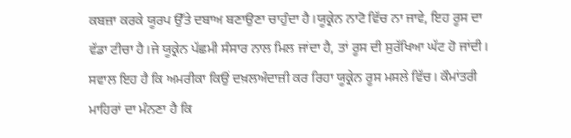ਕਬਜ਼ਾ ਕਰਕੇ ਯੂਰਪ ਉੱਤੇ ਦਬਾਅ ਬਣਾਉਣਾ ਚਾਹੁੰਦਾ ਹੈ।ਯੂਕ੍ਰੇਨ ਨਾਟੋ ਵਿੱਚ ਨਾ ਜਾਵੇ, ਇਹ ਰੂਸ ਦਾ ਵੱਡਾ ਟੀਚਾ ਹੈ।ਜੇ ਯੂਕ੍ਰੇਨ ਪੱਛਮੀ ਸੰਸਾਰ ਨਾਲ ਮਿਲ ਜਾਂਦਾ ਹੈ, ਤਾਂ ਰੂਸ ਦੀ ਸੁਰੱਖਿਆ ਘੱਟ ਹੋ ਜਾਂਦੀ।
ਸਵਾਲ ਇਹ ਹੈ ਕਿ ਅਮਰੀਕਾ ਕਿਉਂ ਦਖ਼ਲਅੰਦਾਜ਼ੀ ਕਰ ਰਿਹਾ ਯੂਕ੍ਰੇਨ ਰੂਸ ਮਸਲੇ ਵਿੱਚ। ਕੌਮਾਂਤਰੀ ਮਾਹਿਰਾਂ ਦਾ ਮੰਨਣਾ ਹੈ ਕਿ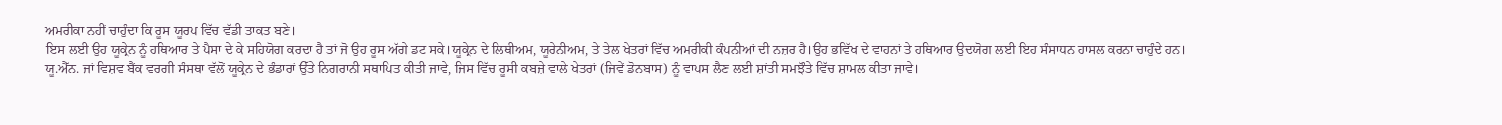ਅਮਰੀਕਾ ਨਹੀਂ ਚਾਹੁੰਦਾ ਕਿ ਰੂਸ ਯੂਰਪ ਵਿੱਚ ਵੱਡੀ ਤਾਕਤ ਬਣੇ।
ਇਸ ਲਈ ਉਹ ਯੂਕ੍ਰੇਨ ਨੂੰ ਹਥਿਆਰ ਤੇ ਪੈਸਾ ਦੇ ਕੇ ਸਹਿਯੋਗ ਕਰਦਾ ਹੈ ਤਾਂ ਜੋ ਉਹ ਰੂਸ ਅੱਗੇ ਡਟ ਸਕੇ।ਯੂਕ੍ਰੇਨ ਦੇ ਲਿਥੀਅਮ, ਯੂਰੇਨੀਅਮ, ਤੇ ਤੇਲ ਖੇਤਰਾਂ ਵਿੱਚ ਅਮਰੀਕੀ ਕੰਪਨੀਆਂ ਦੀ ਨਜ਼ਰ ਹੈ।ਉਹ ਭਵਿੱਖ ਦੇ ਵਾਹਨਾਂ ਤੇ ਹਥਿਆਰ ਉਦਯੋਗ ਲਈ ਇਹ ਸੰਸਾਧਨ ਹਾਸਲ ਕਰਨਾ ਚਾਹੁੰਦੇ ਹਨ।
ਯੂ.ਐੱਨ. ਜਾਂ ਵਿਸ਼ਵ ਬੈਂਕ ਵਰਗੀ ਸੰਸਥਾ ਵੱਲੋਂ ਯੂਕ੍ਰੇਨ ਦੇ ਭੰਡਾਰਾਂ ਉੱਤੇ ਨਿਗਰਾਨੀ ਸਥਾਪਿਤ ਕੀਤੀ ਜਾਵੇ, ਜਿਸ ਵਿੱਚ ਰੂਸੀ ਕਬਜ਼ੇ ਵਾਲੇ ਖੇਤਰਾਂ (ਜਿਵੇਂ ਡੋਨਬਾਸ) ਨੂੰ ਵਾਪਸ ਲੈਣ ਲਈ ਸ਼ਾਂਤੀ ਸਮਝੌਤੇ ਵਿੱਚ ਸ਼ਾਮਲ ਕੀਤਾ ਜਾਵੇ।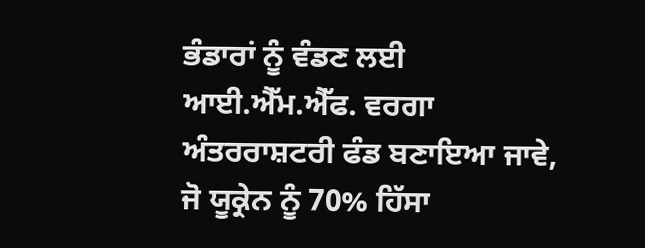ਭੰਡਾਰਾਂ ਨੂੰ ਵੰਡਣ ਲਈ ਆਈ.ਐੱਮ.ਐੱਫ. ਵਰਗਾ ਅੰਤਰਰਾਸ਼ਟਰੀ ਫੰਡ ਬਣਾਇਆ ਜਾਵੇ, ਜੋ ਯੂਕ੍ਰੇਨ ਨੂੰ 70% ਹਿੱਸਾ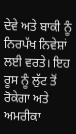ਦੇਵੇ ਅਤੇ ਬਾਕੀ ਨੂੰ ਨਿਰਪੱਖ ਨਿਵੇਸ਼ਾਂ ਲਈ ਵਰਤੇ। ਇਹ ਰੂਸ ਨੂੰ ਲੁੱਟ ਤੋਂ ਰੋਕੇਗਾ ਅਤੇ ਅਮਰੀਕਾ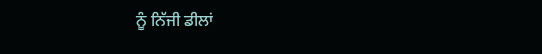ਨੂੰ ਨਿੱਜੀ ਡੀਲਾਂ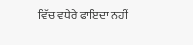ਵਿੱਚ ਵਧੇਰੇ ਫਾਇਦਾ ਨਹੀਂ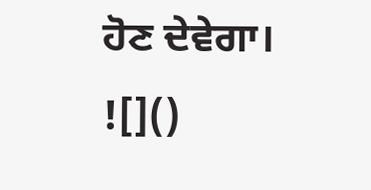ਹੋਣ ਦੇਵੇਗਾ।
![]()